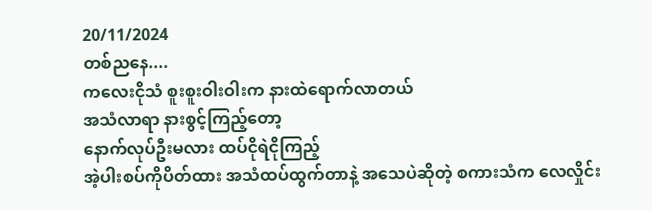20/11/2024
တစ်ညနေ....
ကလေးငိုသံ စူးစူးဝါးဝါးက နားထဲရောက်လာတယ်
အသံလာရာ နားစွင့်ကြည့်တော့
နောက်လုပ်ဦးမလား ထပ်ငိုရဲငိုကြည့်
အဲ့ပါးစပ်ကိုပိတ်ထား အသံထပ်ထွက်တာနဲ့ အသေပဲဆိုတဲ့ စကားသံက လေလှိုင်း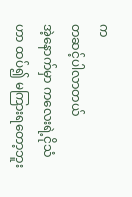က
တဆင့်ပါလာတယ်
အဲ့နောက်မှာ ကလေးရဲ့ငိုသံဟာ ထပ်၍ မကြားရတော့ဘူး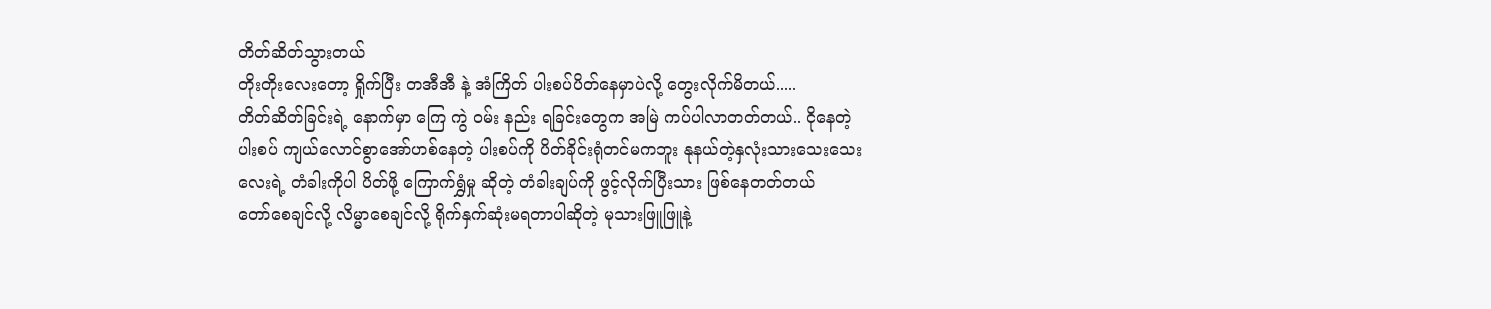တိတ်ဆိတ်သွားတယ်
တိုးတိုးလေးတော့ ရှိုက်ပြီး တအီအီ နဲ့ အံကြိတ် ပါးစပ်ပိတ်နေမှာပဲလို့ တွေးလိုက်မိတယ်.....
တိတ်ဆိတ်ခြင်းရဲ့ နောက်မှာ ကြေ ကွဲ ဝမ်း နည်း ရခြင်းတွေက အမြဲ ကပ်ပါလာတတ်တယ်.. ငိုနေတဲ့ ပါးစပ် ကျယ်လောင်စွာအော်ဟစ်နေတဲ့ ပါးစပ်ကို ပိတ်ခိုင်းရုံတင်မကဘူး နုနယ်တဲ့နှလုံးသားသေးသေးလေးရဲ့ တံခါးကိုပါ ပိတ်ဖို့ ကြောက်ရွှံမှု ဆိုတဲ့ တံခါးချပ်ကို ဖွင့်လိုက်ပြီးသား ဖြစ်နေတတ်တယ်
တော်စေချင်လို့ လိမ္မာစေချင်လို့ ရိုက်နှက်ဆုံးမရတာပါဆိုတဲ့ မုသားဖြူဖြူနဲ့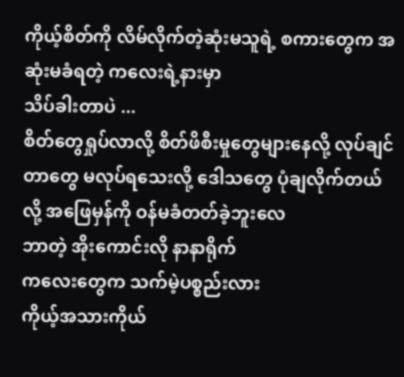ကိုယ့်စိတ်ကို လိမ်လိုက်တဲ့ဆုံးမသူရဲ့ စကားတွေက အဆုံးမခံရတဲ့ ကလေးရဲ့နားမှာ
သိပ်ခါးတာပဲ ...
စိတ်တွေရှုပ်လာလို့ စိတ်ဖိစီးမှုတွေများနေလို့ လုပ်ချင်တာတွေ မလုပ်ရသေးလို့ ဒေါသတွေ ပုံချလိုက်တယ်လို့ အဖြေမှန်ကို ဝန်မခံတတ်ခဲ့ဘူးလေ
ဘာတဲ့ အိုးကောင်းလို နာနာရိုက်
ကလေးတွေက သက်မဲ့ပစ္စည်းလား
ကိုယ့်အသားကိုယ်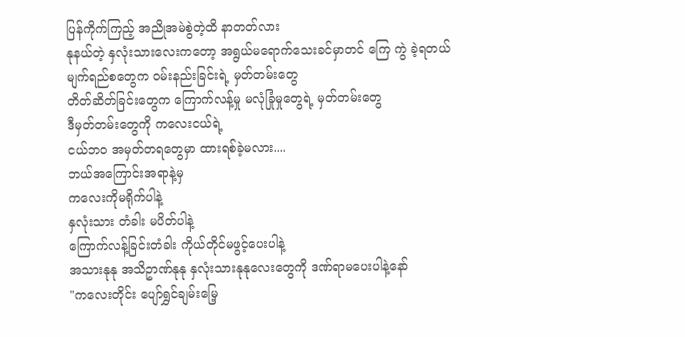ပြန်ကိုက်ကြည့် အညိုအမဲစွဲတဲ့ထိ နာတတ်လား
နုနယ်တဲ့ နှလုံးသားလေးကတော့ အရွယ်မရောက်သေးခင်မှာတင် ကြေ ကွဲ ခဲ့ရတယ်
မျက်ရည်စတွေက ဝမ်းနည်းခြင်းရဲ့ မှတ်တမ်းတွေ
တိတ်ဆိတ်ခြင်းတွေက ကြောက်လန့်မှု မလုံခြုံမှုတွေရဲ့ မှတ်တမ်းတွေ
ဒီမှတ်တမ်းတွေကို ကလေးငယ်ရဲ့
ငယ်ဘဝ အမှတ်တရတွေမှာ ထားရစ်ခဲ့မလား....
ဘယ်အကြောင်းအရာနဲ့မှ
ကလေးကိုမရိုက်ပါနဲ့
နှလုံးသား တံခါး မပိတ်ပါနဲ့
ကြောက်လန့်ခြင်းတံခါး ကိုယ်တိုင်မဖွင့်ပေးပါနဲ့
အသားနုနု အသိဥာဏ်နုနု နှလုံးသားနုနုလေးတွေကို ဒဏ်ရာမပေးပါနဲ့နော်
"ကလေးတိုင်း ပျော်ရွှင်ချမ်းမြေ့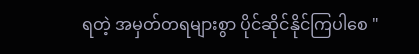ရတဲ့ အမှတ်တရများစွာ ပိုင်ဆိုင်နိုင်ကြပါစေ "